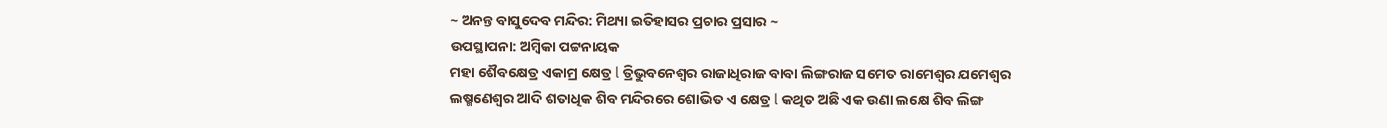~ ଅନନ୍ତ ବାସୁଦେବ ମନ୍ଦିର: ମିଥ୍ୟା ଇତିହାସର ପ୍ରଚାର ପ୍ରସାର ~
ଉପସ୍ଥାପନା: ଅମ୍ବିକା ପଟ୍ଟନାୟକ
ମହା ଶୈବକ୍ଷେତ୍ର ଏକାମ୍ର କ୍ଷେତ୍ର l ତ୍ରିଭୁବନେଶ୍ୱର ରାଜାଧିରାଜ ବାବା ଲିଙ୍ଗରାଜ ସମେତ ରାମେଶ୍ୱର ଯମେଶ୍ୱର ଲଷ୍ମଣେଶ୍ୱର ଆଦି ଶତାଧିକ ଶିବ ମନ୍ଦିରରେ ଶୋଭିତ ଏ କ୍ଷେତ୍ର l କଥିତ ଅଛି ଏକ ଉଣା ଲକ୍ଷେ ଶିବ ଲିଙ୍ଗ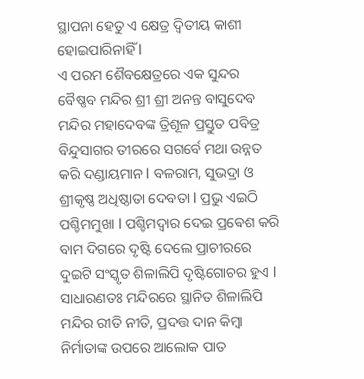ସ୍ଥାପନା ହେତୁ ଏ କ୍ଷେତ୍ର ଦ୍ଵିତୀୟ କାଶୀ ହୋଇପାରିନାହିଁ l
ଏ ପରମ ଶୈବକ୍ଷେତ୍ରରେ ଏକ ସୁନ୍ଦର ବୈଷ୍ଣବ ମନ୍ଦିର ଶ୍ରୀ ଶ୍ରୀ ଅନନ୍ତ ବାସୁଦେବ ମନ୍ଦିର ମହାଦେବଙ୍କ ତ୍ରିଶୂଳ ପ୍ରସ୍ତୁତ ପବିତ୍ର ବିନ୍ଦୁସାଗର ତୀରରେ ସଗର୍ବେ ମଥା ଉନ୍ନତ କରି ଦଣ୍ଡାୟମାନ l ବଳରାମ, ସୁଭଦ୍ରା ଓ ଶ୍ରୀକୃଷ୍ଣ ଅଧିଷ୍ଠାତା ଦେବତା l ପ୍ରଭୁ ଏଇଠି ପଶ୍ଚିମମୁଖା l ପଶ୍ଚିମଦ୍ୱାର ଦେଇ ପ୍ରଵେଶ କରି ବାମ ଦିଗରେ ଦୃଷ୍ଟି ଦେଲେ ପ୍ରାଚୀରରେ ଦୁଇଟି ସଂସ୍କୃତ ଶିଳାଲିପି ଦୃଷ୍ଟିଗୋଚର ହୁଏ l ସାଧାରଣତଃ ମନ୍ଦିରରେ ସ୍ଥାନିତ ଶିଳାଲିପି ମନ୍ଦିର ରୀତି ନୀତି, ପ୍ରଦତ୍ତ ଦାନ କିମ୍ବା ନିର୍ମାତାଙ୍କ ଉପରେ ଆଲୋକ ପାତ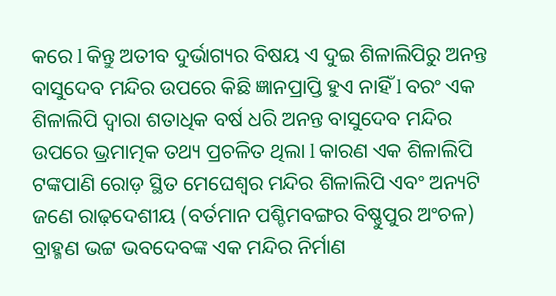କରେ l କିନ୍ତୁ ଅତୀବ ଦୁର୍ଭାଗ୍ୟର ବିଷୟ ଏ ଦୁଇ ଶିଳାଲିପିରୁ ଅନନ୍ତ ବାସୁଦେବ ମନ୍ଦିର ଉପରେ କିଛି ଜ୍ଞାନପ୍ରାପ୍ତି ହୁଏ ନାହିଁ l ବରଂ ଏକ ଶିଳାଲିପି ଦ୍ୱାରା ଶତାଧିକ ବର୍ଷ ଧରି ଅନନ୍ତ ବାସୁଦେବ ମନ୍ଦିର ଉପରେ ଭ୍ରମାତ୍ମକ ତଥ୍ୟ ପ୍ରଚଳିତ ଥିଲା l କାରଣ ଏକ ଶିଳାଲିପି ଟଙ୍କପାଣି ରୋଡ଼ ସ୍ଥିତ ମେଘେଶ୍ୱର ମନ୍ଦିର ଶିଳାଲିପି ଏବଂ ଅନ୍ୟଟି ଜଣେ ରାଢ଼ଦେଶୀୟ (ବର୍ତମାନ ପଶ୍ଚିମବଙ୍ଗର ବିଷ୍ଣୁପୁର ଅଂଚଳ) ବ୍ରାହ୍ମଣ ଭଟ୍ଟ ଭବଦେବଙ୍କ ଏକ ମନ୍ଦିର ନିର୍ମାଣ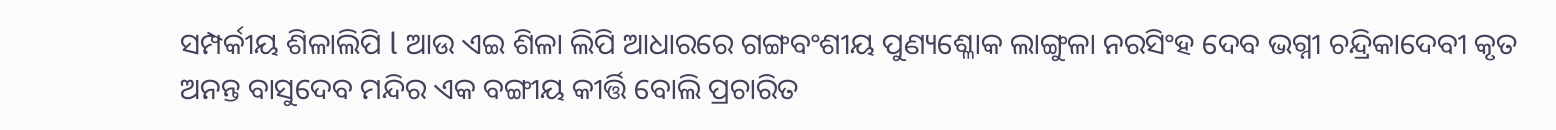ସମ୍ପର୍କୀୟ ଶିଳାଲିପି l ଆଉ ଏଇ ଶିଳା ଲିପି ଆଧାରରେ ଗଙ୍ଗବଂଶୀୟ ପୁଣ୍ୟଶ୍ଳୋକ ଲାଙ୍ଗୁଳା ନରସିଂହ ଦେବ ଭଗ୍ନୀ ଚନ୍ଦ୍ରିକାଦେବୀ କୃତ ଅନନ୍ତ ବାସୁଦେବ ମନ୍ଦିର ଏକ ବଙ୍ଗୀୟ କୀର୍ତ୍ତି ବୋଲି ପ୍ରଚାରିତ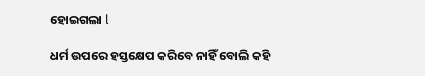ହୋଇଗଲା l

ଧର୍ମ ଉପରେ ହସ୍ତକ୍ଷେପ କରିବେ ନାହିଁ ବୋଲି କହି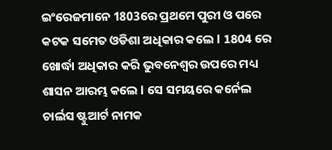ଇଂରେଜମାନେ 1803ରେ ପ୍ରଥମେ ପୁରୀ ଓ ପରେ କଟକ ସମେତ ଓଡିଶା ଅଧିକାର କଲେ l 1804 ରେ ଖୋର୍ଦ୍ଧା ଅଧିକାର କରି ଭୁବନେଶ୍ୱର ଉପରେ ମଧ୍ୟ ଶାସନ ଆରମ୍ଭ କଲେ l ସେ ସମୟରେ କର୍ନେଲ ଚାର୍ଲସ ଷ୍ଟୁଆର୍ଟ ନାମକ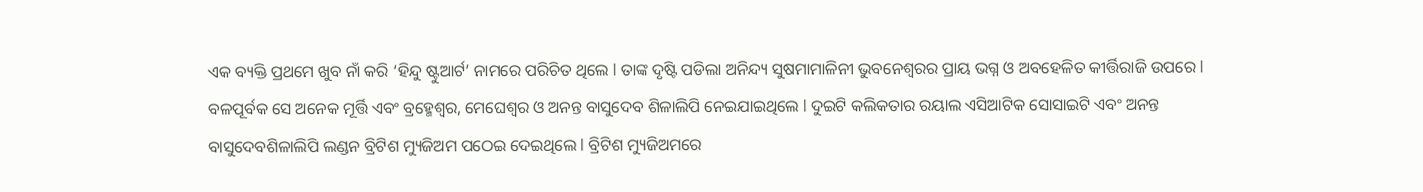ଏକ ବ୍ୟକ୍ତି ପ୍ରଥମେ ଖୁବ ନାଁ କରି ‘ହିନ୍ଦୁ ଷ୍ଟୁଆର୍ଟ’ ନାମରେ ପରିଚିତ ଥିଲେ l ତାଙ୍କ ଦୃଷ୍ଟି ପଡିଲା ଅନିନ୍ଦ୍ୟ ସୁଷମାମାଳିନୀ ଭୁବନେଶ୍ୱରର ପ୍ରାୟ ଭଗ୍ନ ଓ ଅବହେଳିତ କୀର୍ତ୍ତିରାଜି ଉପରେ l ବଳପୂର୍ବକ ସେ ଅନେକ ମୂର୍ତ୍ତି ଏବଂ ବ୍ରହ୍ମେଶ୍ୱର, ମେଘେଶ୍ୱର ଓ ଅନନ୍ତ ବାସୁଦେବ ଶିଳାଲିପି ନେଇଯାଇଥିଲେ l ଦୁଇଟି କଲିକତାର ରୟାଲ ଏସିଆଟିକ ସୋସାଇଟି ଏବଂ ଅନନ୍ତ ବାସୁଦେବଶିଳାଲିପି ଲଣ୍ଡନ ବ୍ରିଟିଶ ମ୍ୟୁଜିଅମ ପଠେଇ ଦେଇଥିଲେ l ବ୍ରିଟିଶ ମ୍ୟୁଜିଅମରେ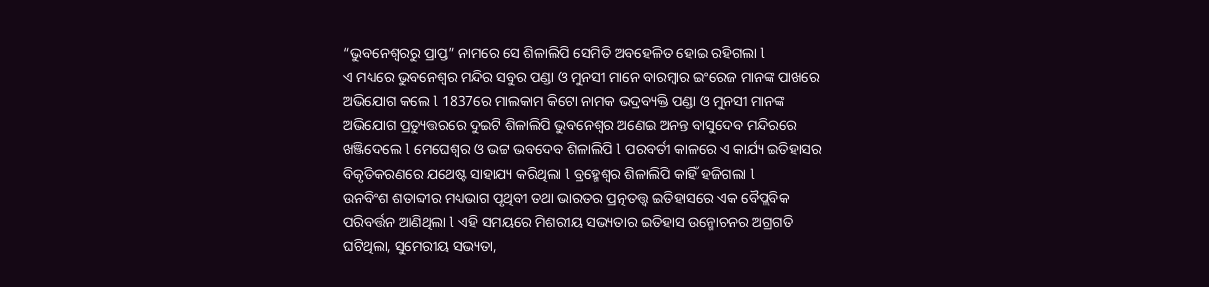“ଭୁବନେଶ୍ୱରରୁ ପ୍ରାପ୍ତ” ନାମରେ ସେ ଶିଳାଲିପି ସେମିତି ଅବହେଳିତ ହୋଇ ରହିଗଲା l
ଏ ମଧ୍ୟରେ ଭୁବନେଶ୍ୱର ମନ୍ଦିର ସବୁର ପଣ୍ଡା ଓ ମୁନସୀ ମାନେ ବାରମ୍ବାର ଇଂରେଜ ମାନଙ୍କ ପାଖରେ ଅଭିଯୋଗ କଲେ l 1837ରେ ମାଲକାମ କିଟୋ ନାମକ ଭଦ୍ରବ୍ୟକ୍ତି ପଣ୍ଡା ଓ ମୁନସୀ ମାନଙ୍କ ଅଭିଯୋଗ ପ୍ରତ୍ୟୁତ୍ତରରେ ଦୁଇଟି ଶିଳାଲିପି ଭୁବନେଶ୍ୱର ଅଣେଇ ଅନନ୍ତ ବାସୁଦେବ ମନ୍ଦିରରେ ଖଞ୍ଜିଦେଲେ l ମେଘେଶ୍ୱର ଓ ଭଟ୍ଟ ଭବଦେବ ଶିଳାଲିପି l ପରବର୍ତୀ କାଳରେ ଏ କାର୍ଯ୍ୟ ଇତିହାସର ବିକୃତିକରଣରେ ଯଥେଷ୍ଟ ସାହାଯ୍ୟ କରିଥିଲା l ବ୍ରହ୍ମେଶ୍ୱର ଶିଳାଲିପି କାହିଁ ହଜିଗଲା l
ଉନବିଂଶ ଶତାବ୍ଦୀର ମଧ୍ୟଭାଗ ପୃଥିବୀ ତଥା ଭାରତର ପ୍ରତ୍ନତତ୍ତ୍ୱ ଇତିହାସରେ ଏକ ବୈପ୍ଲବିକ ପରିବର୍ତ୍ତନ ଆଣିଥିଲା l ଏହି ସମୟରେ ମିଶରୀୟ ସଭ୍ୟତାର ଇତିହାସ ଉନ୍ମୋଚନର ଅଗ୍ରଗତି ଘଟିଥିଲା, ସୁମେରୀୟ ସଭ୍ୟତା,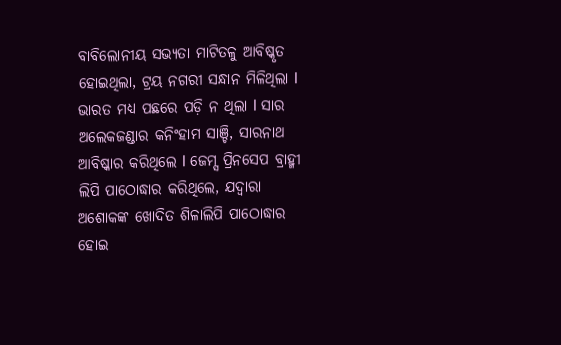ବାବିଲୋନୀୟ ସଭ୍ୟତା ମାଟିତଳୁ ଆବିଷ୍କୃତ ହୋଇଥିଲା, ଟ୍ରୟ ନଗରୀ ସନ୍ଧାନ ମିଳିଥିଲା l ଭାରତ ମଧ୍ୟ ପଛରେ ପଡ଼ି ନ ଥିଲା l ସାର ଅଲେକଜଣ୍ଡାର କନିଂହାମ ସାଞ୍ଚି, ସାରନାଥ ଆବିଷ୍କାର କରିଥିଲେ l ଜେମ୍ସ ପ୍ରିନସେପ ବ୍ରାହ୍ମୀ ଲିପି ପାଠୋଦ୍ଧାର କରିଥିଲେ, ଯଦ୍ୱାରା ଅଶୋକଙ୍କ ଖୋଦିତ ଶିଳାଲିପି ପାଠୋଦ୍ଧାର ହୋଇ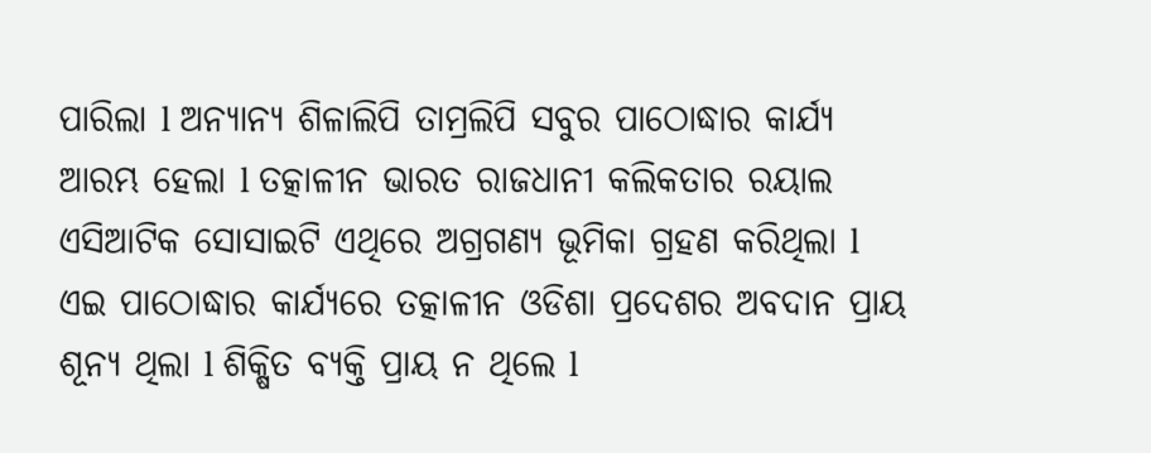ପାରିଲା l ଅନ୍ୟାନ୍ୟ ଶିଳାଲିପି ତାମ୍ରଲିପି ସବୁର ପାଠୋଦ୍ଧାର କାର୍ଯ୍ୟ ଆରମ୍ଭ ହେଲା l ତତ୍କାଳୀନ ଭାରତ ରାଜଧାନୀ କଲିକତାର ରୟାଲ ଏସିଆଟିକ ସୋସାଇଟି ଏଥିରେ ଅଗ୍ରଗଣ୍ୟ ଭୂମିକା ଗ୍ରହଣ କରିଥିଲା l
ଏଇ ପାଠୋଦ୍ଧାର କାର୍ଯ୍ୟରେ ତତ୍କାଳୀନ ଓଡିଶା ପ୍ରଦେଶର ଅବଦାନ ପ୍ରାୟ ଶୂନ୍ୟ ଥିଲା l ଶିକ୍ଷିତ ବ୍ୟକ୍ତି ପ୍ରାୟ ନ ଥିଲେ l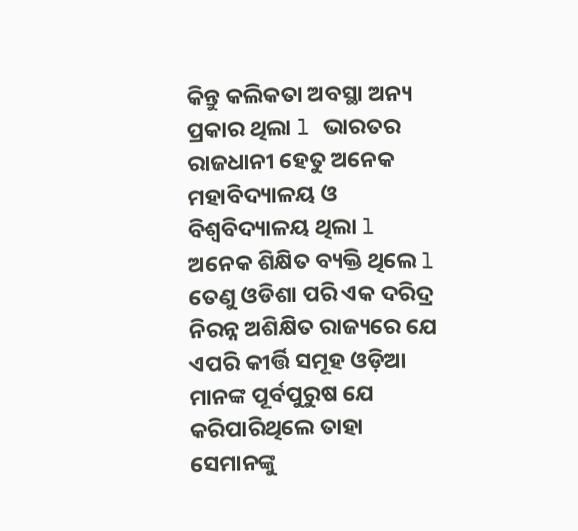କିନ୍ତୁ କଲିକତା ଅବସ୍ଥା ଅନ୍ୟ ପ୍ରକାର ଥିଲା l ଭାରତର ରାଜଧାନୀ ହେତୁ ଅନେକ ମହାବିଦ୍ୟାଳୟ ଓ ବିଶ୍ୱବିଦ୍ୟାଳୟ ଥିଲା l ଅନେକ ଶିକ୍ଷିତ ବ୍ୟକ୍ତି ଥିଲେ l ତେଣୁ ଓଡିଶା ପରି ଏକ ଦରିଦ୍ର ନିରନ୍ନ ଅଶିକ୍ଷିତ ରାଜ୍ୟରେ ଯେ ଏପରି କୀର୍ତ୍ତି ସମୂହ ଓଡ଼ିଆ ମାନଙ୍କ ପୂର୍ବପୁରୁଷ ଯେ କରିପାରିଥିଲେ ତାହା ସେମାନଙ୍କୁ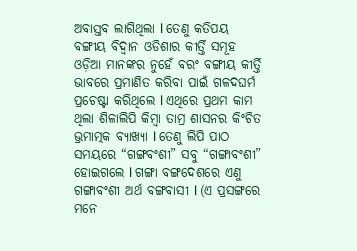ଅବାସ୍ତବ ଲାଗିଥିଲା l ତେଣୁ କତିପୟ ବଙ୍ଗୀୟ ବିଦ୍ୱାନ ଓଡିଶାର କୀର୍ତ୍ତି ସମୂହ ଓଡ଼ିଆ ମାନଙ୍କର ନୁହେଁ ବରଂ ବଙ୍ଗୀୟ କୀର୍ତ୍ତି ଭାବରେ ପ୍ରମାଣିତ କରିବା ପାଇଁ ଗଳଦଘର୍ମ ପ୍ରଚେଷ୍ଟା କରିଥିଲେ l ଏଥିରେ ପ୍ରଥମ କାମ ଥିଲା ଶିଳାଲିପି କିମ୍ବା ତାମ୍ର ଶାସନର କିଂଚିତ ଭ୍ରମାତ୍ମକ ବ୍ୟାଖ୍ୟା l ତେଣୁ ଲିପି ପାଠ ସମୟରେ “ଗଙ୍ଗବଂଶୀ” ସବୁ “ଗଙ୍ଗାବଂଶୀ” ହୋଇଗଲେ l ଗଙ୍ଗା ବଙ୍ଗଦେଶରେ ଏଣୁ ଗଙ୍ଗାବଂଶୀ ଅର୍ଥ ବଙ୍ଗବାସୀ l (ଏ ପ୍ରସଙ୍ଗରେ ମନେ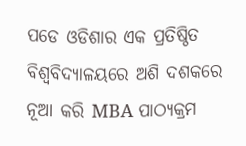ପଡେ ଓଡିଶାର ଏକ ପ୍ରତିଷ୍ଠିତ ବିଶ୍ୱବିଦ୍ୟାଳୟରେ ଅଶି ଦଶକରେ ନୂଆ କରି MBA ପାଠ୍ୟକ୍ରମ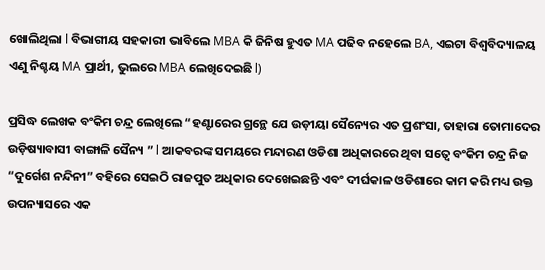ଖୋଲିଥିଲା l ବିଭାଗୀୟ ସହକାରୀ ଭାବିଲେ MBA କି ଜିନିଷ ହୁଏତ MA ପଢିବ ନହେଲେ BA, ଏଇଟା ବିଶ୍ୱବିଦ୍ୟାଳୟ ଏଣୁ ନିଶ୍ଚୟ MA ପ୍ରାର୍ଥୀ, ଭୁଲରେ MBA ଲେଖିଦେଇଛି l)

ପ୍ରସିଦ୍ଧ ଲେଖକ ବଂକିମ ଚନ୍ଦ୍ର ଲେଖିଲେ “ହଣ୍ଟାରେର ଗ୍ରନ୍ଥେ ଯେ ଉଡ଼ୀୟା ସୈନ୍ୟେର ଏତ ପ୍ରଶଂସା, ତାହାରା ତୋମାଦେର ଉଡ଼ିଷ୍ୟାବାସୀ ବାଙ୍ଗାଳି ସୈନ୍ୟ ” l ଆକବରଙ୍କ ସମୟରେ ମନ୍ଦାରଣ ଓଡିଶା ଅଧିକାରରେ ଥିବା ସତ୍ୱେ ବଂକିମ ଚନ୍ଦ୍ର ନିଜ “ଦୁର୍ଗେଶ ନନ୍ଦିନୀ” ବହିରେ ସେଇଠି ରାଜପୁତ ଅଧିକାର ଦେଖେଇଛନ୍ତି ଏବଂ ଦୀର୍ଘକାଳ ଓଡିଶାରେ କାମ କରି ମଧ୍ୟ ଉକ୍ତ ଉପନ୍ୟାସରେ ଏକ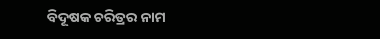ବିଦୂଷକ ଚରିତ୍ରର ନାମ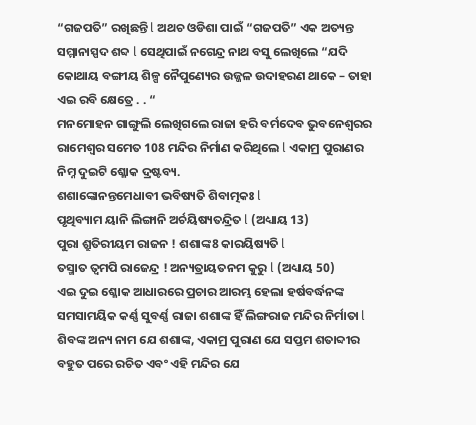“ଗଜପତି” ରଖିଛନ୍ତି l ଅଥଚ ଓଡିଶା ପାଇଁ “ଗଜପତି” ଏକ ଅତ୍ୟନ୍ତ ସମ୍ମାନାସ୍ପଦ ଶବ୍ଦ l ସେଥିପାଇଁ ନଗେନ୍ଦ୍ର ନାଥ ବସୁ ଲେଖିଲେ “ଯଦି କୋଥାୟ ବଙ୍ଗୀୟ ଶିଳ୍ପ ନୈପୁଣ୍ୟେର ଉଜ୍ଜଳ ଉଦାହରଣ ଥାକେ – ତାହା ଏଇ ରବି କ୍ଷେତ୍ରେ . . “
ମନମୋହନ ଗାଙ୍ଗୁଲି ଲେଖିଗଲେ ରାଜା ହରି ବର୍ମଦେବ ଭୁବନେଶ୍ୱରର ରାମେଶ୍ୱର ସମେତ 108 ମନ୍ଦିର ନିର୍ମାଣ କରିଥିଲେ l ଏକାମ୍ର ପୁରାଣର ନିମ୍ନ ଦୁଇଟି ଶ୍ଳୋକ ଦ୍ରଷ୍ଟବ୍ୟ.
ଶଶାଙ୍କୋନନ୍ତମେଧାବୀ ଭବିଷ୍ୟତି ଶିବାତ୍ମକଃ l
ପୃଥିବ୍ୟାମ ୟାନି ଲିଙ୍ଗାନି ଅର୍ଚୟିଷ୍ୟତନ୍ଦ୍ରିତ l (ଅଧ୍ୟାୟ 13)
ପୁରା ଶ୍ରୁତିରୀୟମ ରାଜନ ! ଶଶାଙ୍କ8 କାରୟିଷ୍ୟତି l
ତସ୍ମାତ ତ୍ୱମପି ରାଜେନ୍ଦ୍ର ! ଅନ୍ୟତ୍ରାୟତନମ କୁରୁ l (ଅଧ୍ୟାୟ 50)
ଏଇ ଦୁଇ ଶ୍ଳୋକ ଆଧାରରେ ପ୍ରଚାର ଆରମ୍ଭ ହେଲା ହର୍ଷବର୍ଦ୍ଧନଙ୍କ ସମସାମୟିକ କର୍ଣ୍ଣ ସୁବର୍ଣ୍ଣ ରାଜା ଶଶାଙ୍କ ହିଁ ଲିଙ୍ଗରାଜ ମନ୍ଦିର ନିର୍ମାତା l ଶିବଙ୍କ ଅନ୍ୟ ନାମ ଯେ ଶଶାଙ୍କ, ଏକାମ୍ର ପୁରାଣ ଯେ ସପ୍ତମ ଶତାବ୍ଦୀର ବହୁତ ପରେ ରଚିତ ଏବଂ ଏହି ମନ୍ଦିର ଯେ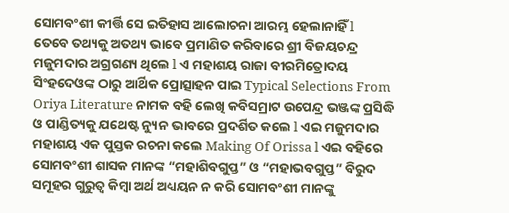ସୋମବଂଶୀ କୀର୍ତ୍ତି ସେ ଇତିହାସ ଆଲୋଚନା ଆରମ୍ଭ ହେଲାନାହିଁ l
ତେବେ ତଥ୍ୟକୁ ଅତଥ୍ୟ ଭାବେ ପ୍ରମାଣିତ କରିବାରେ ଶ୍ରୀ ବିଜୟଚନ୍ଦ୍ର ମଜୁମଦାର ଅଗ୍ରଗଣ୍ୟ ଥିଲେ l ଏ ମହାଶୟ ରାଜା ବୀରମିତ୍ରୋଦୟ ସିଂହଦେଓଙ୍କ ଠାରୁ ଆର୍ଥିକ ପ୍ରୋତ୍ସାହନ ପାଇ Typical Selections From Oriya Literature ନାମକ ବହି ଲେଖି କବିସମ୍ରାଟ ଉପେନ୍ଦ୍ର ଭଞ୍ଜଙ୍କ ପ୍ରସିଦ୍ଧି ଓ ପାଣ୍ଡିତ୍ୟକୁ ଯଥେଷ୍ଟ ନ୍ୟୁନ ଭାବରେ ପ୍ରଦର୍ଶିତ କଲେ l ଏଇ ମଜୁମଦାର ମହାଶୟ ଏକ ପୁସ୍ତକ ରଚନା କଲେ Making Of Orissa l ଏଇ ବହିରେ ସୋମବଂଶୀ ଶାସକ ମାନଙ୍କ “ମହାଶିବଗୁପ୍ତ” ଓ “ମହାଭବଗୁପ୍ତ” ବିରୁଦ ସମୂହର ଗୁରୁତ୍ୱ କିମ୍ବା ଅର୍ଥ ଅଧ୍ୟୟନ ନ କରି ସୋମବଂଶୀ ମାନଙ୍କୁ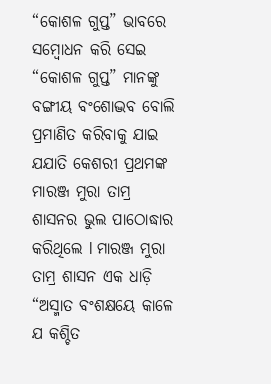“କୋଶଳ ଗୁପ୍ତ” ଭାବରେ ସମ୍ବୋଧନ କରି ସେଇ “କୋଶଳ ଗୁପ୍ତ” ମାନଙ୍କୁ ବଙ୍ଗୀୟ ବଂଶୋଦ୍ଭବ ବୋଲି ପ୍ରମାଣିତ କରିବାକୁ ଯାଇ ଯଯାତି କେଶରୀ ପ୍ରଥମଙ୍କ ମାରଞ୍ଜ ମୁରା ତାମ୍ର ଶାସନର ଭୁଲ ପାଠୋଦ୍ଧାର କରିଥିଲେ l ମାରଞ୍ଜ ମୁରା ତାମ୍ର ଶାସନ ଏକ ଧାଡ଼ି
“ଅସ୍ମାତ ବଂଶକ୍ଷୟେ କାଳେ ଯ କଶ୍ଚିତ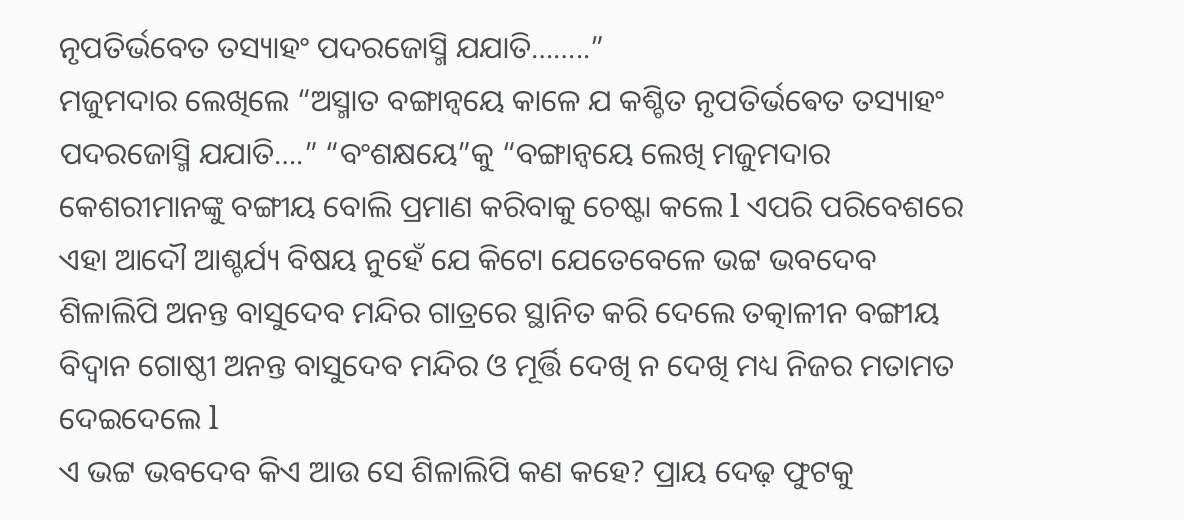ନୃପତିର୍ଭବେତ ତସ୍ୟାହଂ ପଦରଜୋସ୍ମି ଯଯାତି……..”
ମଜୁମଦାର ଲେଖିଲେ “ଅସ୍ମାତ ବଙ୍ଗାନ୍ଵୟେ କାଳେ ଯ କଶ୍ଚିତ ନୃପତିର୍ଭଵେତ ତସ୍ୟାହଂ ପଦରଜୋସ୍ମି ଯଯାତି….” “ବଂଶକ୍ଷୟେ”କୁ “ବଙ୍ଗାନ୍ଵୟେ ଲେଖି ମଜୁମଦାର କେଶରୀମାନଙ୍କୁ ବଙ୍ଗୀୟ ବୋଲି ପ୍ରମାଣ କରିବାକୁ ଚେଷ୍ଟା କଲେ l ଏପରି ପରିବେଶରେ ଏହା ଆଦୌ ଆଶ୍ଚର୍ଯ୍ୟ ବିଷୟ ନୁହେଁ ଯେ କିଟୋ ଯେତେବେଳେ ଭଟ୍ଟ ଭବଦେବ ଶିଳାଲିପି ଅନନ୍ତ ବାସୁଦେବ ମନ୍ଦିର ଗାତ୍ରରେ ସ୍ଥାନିତ କରି ଦେଲେ ତତ୍କାଳୀନ ବଙ୍ଗୀୟ ବିଦ୍ୱାନ ଗୋଷ୍ଠୀ ଅନନ୍ତ ବାସୁଦେବ ମନ୍ଦିର ଓ ମୂର୍ତ୍ତି ଦେଖି ନ ଦେଖି ମଧ୍ୟ ନିଜର ମତାମତ ଦେଇଦେଲେ l
ଏ ଭଟ୍ଟ ଭବଦେବ କିଏ ଆଉ ସେ ଶିଳାଲିପି କଣ କହେ? ପ୍ରାୟ ଦେଢ଼ ଫୁଟକୁ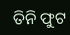ତିନି ଫୁଟ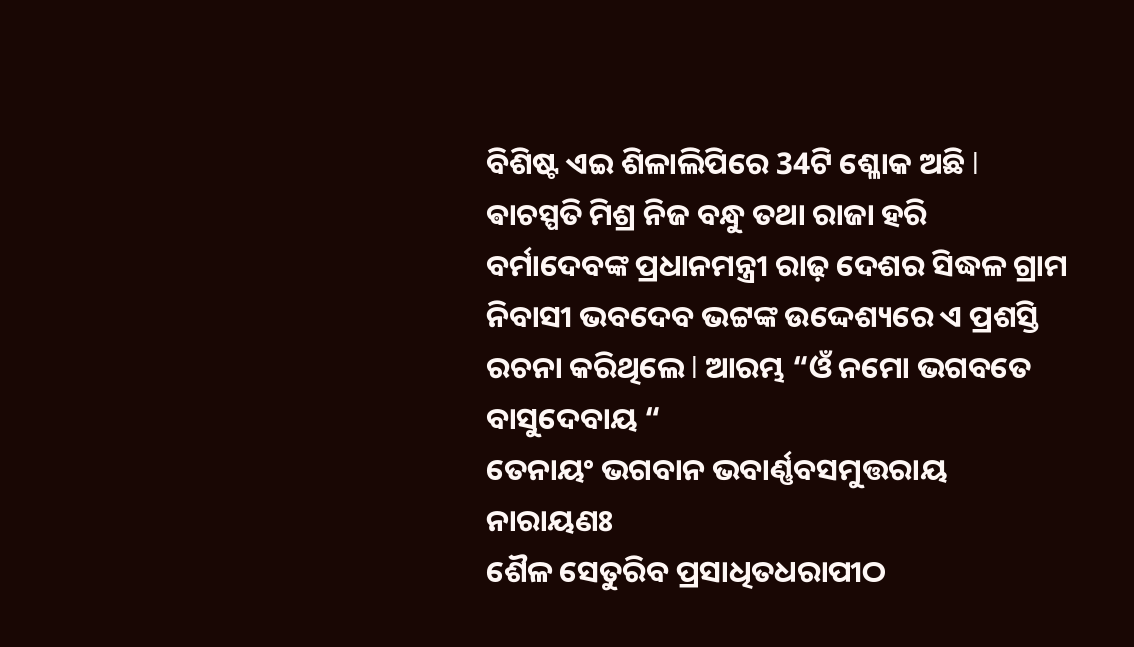ବିଶିଷ୍ଟ ଏଇ ଶିଳାଲିପିରେ 34ଟି ଶ୍ଳୋକ ଅଛି l ଵାଚସ୍ପତି ମିଶ୍ର ନିଜ ବନ୍ଧୁ ତଥା ରାଜା ହରି ବର୍ମାଦେବଙ୍କ ପ୍ରଧାନମନ୍ତ୍ରୀ ରାଢ଼ ଦେଶର ସିଦ୍ଧଳ ଗ୍ରାମ ନିବାସୀ ଭବଦେବ ଭଟ୍ଟଙ୍କ ଉଦ୍ଦେଶ୍ୟରେ ଏ ପ୍ରଶସ୍ତି ରଚନା କରିଥିଲେ l ଆରମ୍ଭ “ଓଁ ନମୋ ଭଗବତେ ବାସୁଦେବାୟ “
ତେନାୟଂ ଭଗବାନ ଭବାର୍ଣ୍ଣବସମୁତ୍ତରାୟ ନାରାୟଣଃ
ଶୈଳ ସେତୁରିବ ପ୍ରସାଧିତଧରାପୀଠ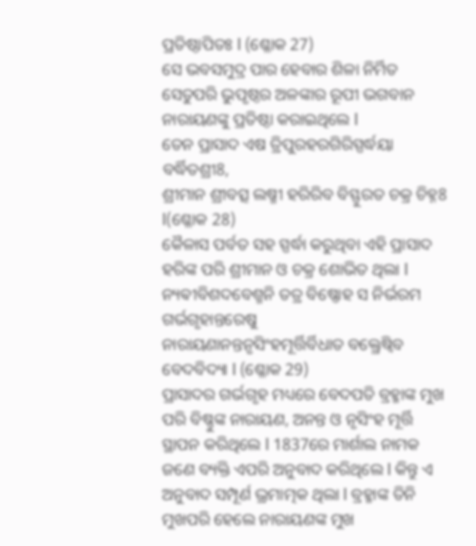ପ୍ରତିଷ୍ଠାପିତଃ l (ଶ୍ଳୋକ 27)
ସେ ଭବସମୁଦ୍ର ପାର ହେବାର ଶିଳା ନିର୍ମିତ ସେତୁପରି ଭୁପୃଷ୍ଠର ଅଳଙ୍କାର ରୂପୀ ଭଗବାନ ନାରାୟଣଙ୍କୁ ପ୍ରତିଷ୍ଠା କରାଇଥିଲେ l
ତେନ ପ୍ରାସାଦ ଏଷ ତ୍ରିପୁରହରଗିରିସ୍ପର୍ଦ୍ଧୟା ବର୍ଦ୍ଧିତଶ୍ରୀ8,
ଶ୍ରୀମାନ ଶ୍ରୀବତ୍ସ ଲଷ୍ମୀ ହରିରିବ ବିସ୍ଫୁରତ ଚକ୍ର ଚିହ୍ନ8 l(ଶ୍ଳୋକ 28)
କୈଳାସ ପର୍ବତ ସହ ସ୍ପର୍ଦ୍ଧା କରୁଥିବା ଏହି ପ୍ରାସାଦ ହରିଙ୍କ ପରି ଶ୍ରୀମାନ ଓ ଚକ୍ର ଶୋଭିତ ଥିଲା l
ନ୍ୟଵୀବିଶଦବେଶ୍ମନି ତତ୍ର ବିଷ୍ଣୋହ ସ ନିର୍ଭରମ ଗର୍ଭଗୃହାନ୍ତରେଷୁ
ନାରାୟଣାନନ୍ତନୃସିଂହମୂର୍ତ୍ତିର୍ବିଧାତ ବକ୍ତ୍ରେଷ୍ଵିବ ବେଦବିଦ୍ୟା l (ଶ୍ଳୋକ 29)
ପ୍ରାସାଦର ଗର୍ଭଗୃହ ମଧ୍ୟରେ ବେଦପତି ବ୍ରହ୍ମାଙ୍କ ମୁଖ ପରି ବିଷ୍ଣୁଙ୍କ ନାରାୟଣ, ଅନନ୍ତ ଓ ନୃସିଂହ ମୂର୍ତ୍ତି ସ୍ଥାପନ କରିଥିଲେ l 1837ରେ ମାର୍ଶାଲ ନାମକ ଜଣେ ବ୍ୟକ୍ତି ଏପରି ଅନୁବାଦ କରିଥିଲେ l କିନ୍ତୁ ଏ ଅନୁବାଦ ସମ୍ପୂର୍ଣ ଭ୍ରମାତ୍ମକ ଥିଲା l ବ୍ରହ୍ମାଙ୍କ ତିନି ମୁଖପରି ହେଲେ ନାରାୟଣଙ୍କ ମୁଖ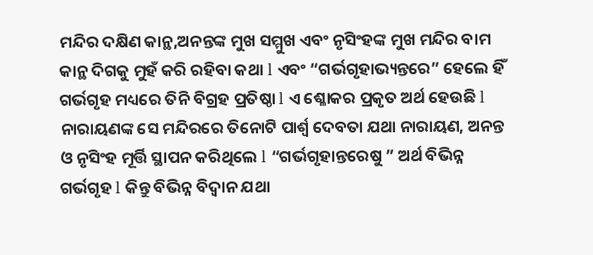ମନ୍ଦିର ଦକ୍ଷିଣ କାନ୍ଥ,ଅନନ୍ତଙ୍କ ମୁଖ ସମ୍ମୁଖ ଏବଂ ନୃସିଂହଙ୍କ ମୁଖ ମନ୍ଦିର ବାମ କାନ୍ଥ ଦିଗକୁ ମୁହଁ କରି ରହିବା କଥା l ଏବଂ “ଗର୍ଭଗୃହାଭ୍ୟନ୍ତରେ” ହେଲେ ହିଁ ଗର୍ଭଗୃହ ମଧ୍ୟରେ ତିନି ବିଗ୍ରହ ପ୍ରତିଷ୍ଠା l ଏ ଶ୍ଳୋକର ପ୍ରକୃତ ଅର୍ଥ ହେଉଛି l ନାରାୟଣଙ୍କ ସେ ମନ୍ଦିରରେ ତିନୋଟି ପାର୍ଶ୍ଵ ଦେବତା ଯଥା ନାରାୟଣ, ଅନନ୍ତ ଓ ନୃସିଂହ ମୂର୍ତ୍ତି ସ୍ଥାପନ କରିଥିଲେ l “ଗର୍ଭଗୃହାନ୍ତରେଷୁ ” ଅର୍ଥ ବିଭିନ୍ନ ଗର୍ଭଗୃହ l କିନ୍ତୁ ବିଭିନ୍ନ ବିଦ୍ୱାନ ଯଥା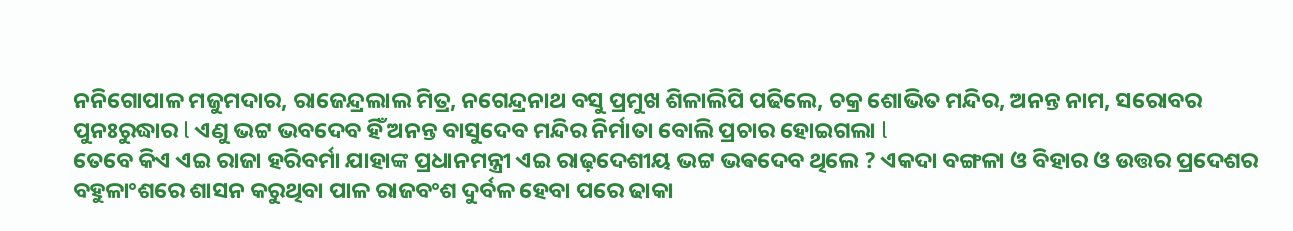ନନିଗୋପାଳ ମଜୁମଦାର, ରାଜେନ୍ଦ୍ରଲାଲ ମିତ୍ର, ନଗେନ୍ଦ୍ରନାଥ ବସୁ ପ୍ରମୁଖ ଶିଳାଲିପି ପଢିଲେ, ଚକ୍ର ଶୋଭିତ ମନ୍ଦିର, ଅନନ୍ତ ନାମ, ସରୋବର ପୁନଃରୁଦ୍ଧାର l ଏଣୁ ଭଟ୍ଟ ଭବଦେବ ହିଁ ଅନନ୍ତ ବାସୁଦେବ ମନ୍ଦିର ନିର୍ମାତା ବୋଲି ପ୍ରଚାର ହୋଇଗଲା l
ତେବେ କିଏ ଏଇ ରାଜା ହରିବର୍ମା ଯାହାଙ୍କ ପ୍ରଧାନମନ୍ତ୍ରୀ ଏଇ ରାଢ଼ଦେଶୀୟ ଭଟ୍ଟ ଭଵଦେବ ଥିଲେ ? ଏକଦା ବଙ୍ଗଳା ଓ ବିହାର ଓ ଉତ୍ତର ପ୍ରଦେଶର ବହୁଳାଂଶରେ ଶାସନ କରୁଥିବା ପାଳ ରାଜବଂଶ ଦୁର୍ବଳ ହେବା ପରେ ଢାକା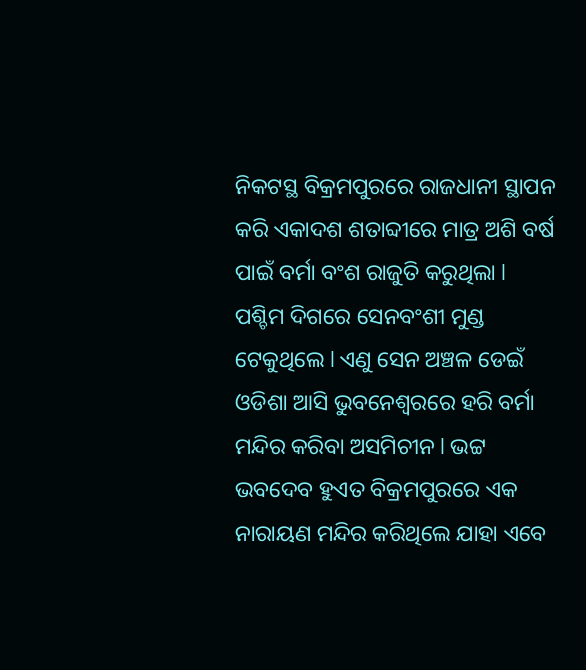ନିକଟସ୍ଥ ବିକ୍ରମପୁରରେ ରାଜଧାନୀ ସ୍ଥାପନ କରି ଏକାଦଶ ଶତାବ୍ଦୀରେ ମାତ୍ର ଅଶି ବର୍ଷ ପାଇଁ ବର୍ମା ବଂଶ ରାଜୁତି କରୁଥିଲା l ପଶ୍ଚିମ ଦିଗରେ ସେନବଂଶୀ ମୁଣ୍ଡ ଟେକୁଥିଲେ l ଏଣୁ ସେନ ଅଞ୍ଚଳ ଡେଇଁ ଓଡିଶା ଆସି ଭୁବନେଶ୍ୱରରେ ହରି ବର୍ମା ମନ୍ଦିର କରିବା ଅସମିଚୀନ l ଭଟ୍ଟ ଭବଦେବ ହୁଏତ ବିକ୍ରମପୁରରେ ଏକ ନାରାୟଣ ମନ୍ଦିର କରିଥିଲେ ଯାହା ଏବେ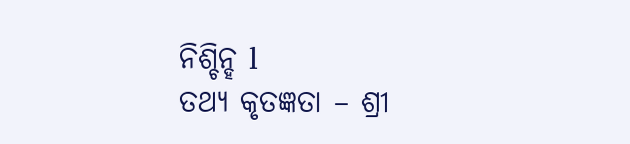ନିଶ୍ଚିନ୍ହ l
ତଥ୍ୟ କୃତଜ୍ଞତା – ଶ୍ରୀ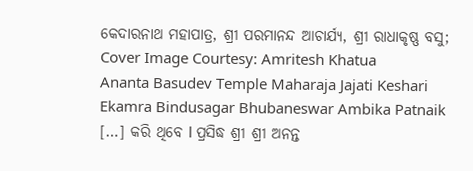କେଦାରନାଥ ମହାପାତ୍ର, ଶ୍ରୀ ପରମାନନ୍ଦ ଆଚାର୍ଯ୍ୟ, ଶ୍ରୀ ରାଧାକୃଷ୍ଣ ବସୁ; Cover Image Courtesy: Amritesh Khatua
Ananta Basudev Temple Maharaja Jajati Keshari Ekamra Bindusagar Bhubaneswar Ambika Patnaik
[…] କରି ଥିବେ l ପ୍ରସିଦ୍ଧ ଶ୍ରୀ ଶ୍ରୀ ଅନନ୍ତ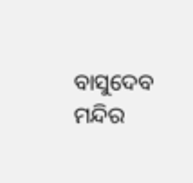ବାସୁଦେବ ମନ୍ଦିର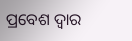ପ୍ରବେଶ ଦ୍ଵାର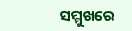ସମ୍ମୁଖରେ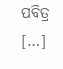ପବିତ୍ର […]